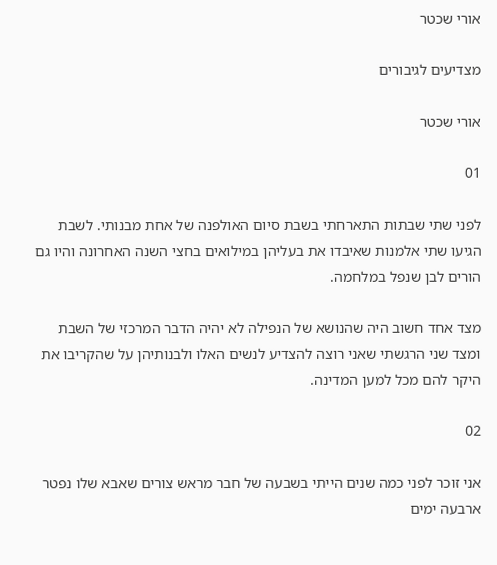אורי שכטר

מצדיעים לגיבורים

אורי שכטר

01

לפני שתי שבתות התארחתי בשבת סיום האולפנה של אחת מבנותי. לשבת הגיעו שתי אלמנות שאיבדו את בעליהן במילואים בחצי השנה האחרונה והיו גם הורים לבן שנפל במלחמה.

מצד אחד חשוב היה שהנושא של הנפילה לא יהיה הדבר המרכזי של השבת ומצד שני הרגשתי שאני רוצה להצדיע לנשים האלו ולבנותיהן על שהקריבו את היקר להם מכל למען המדינה.

02

אני זוכר לפני כמה שנים הייתי בשבעה של חבר מראש צורים שאבא שלו נפטר ארבעה ימים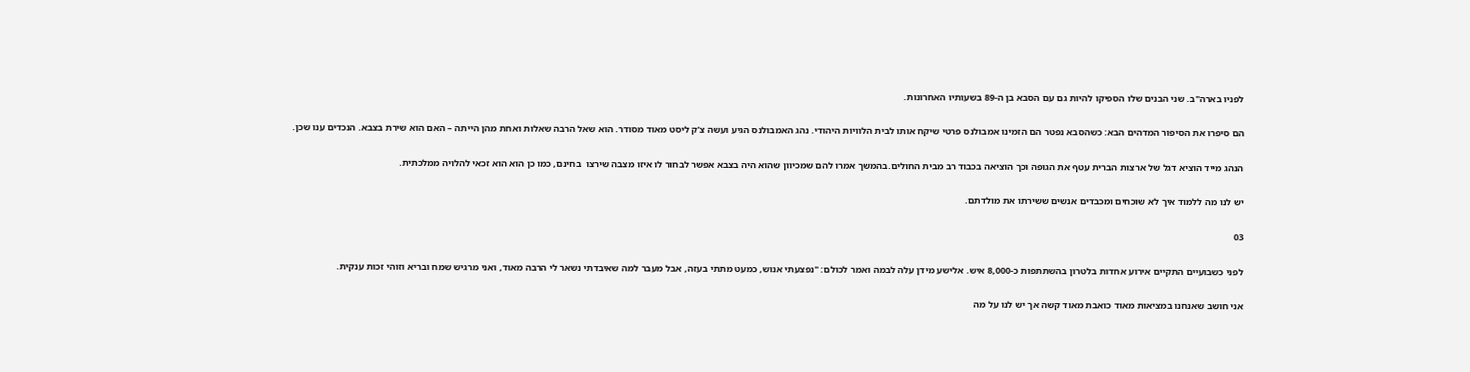לפניו בארה"ב. שני הבנים שלו הספיקו להיות גם עם הסבא בן ה-89 בשעותיו האחרונות.

הם סיפרו את הסיפור המדהים הבא: כשהסבא נפטר הם הזמינו אמבולנס פרטי שיקח אותו לבית הלוויות היהודי. נהג האמבולנס הגיע ועשה צ'ק ליסט מאוד מסודר. הוא שאל הרבה שאלות ואחת מהן הייתה – האם הוא שירת בצבא. הנכדים ענו שכן.

הנהג מייד הוציא דגל של ארצות הברית עטף את הגופה וכך הוציאה בכבוד רב מבית החולים.בהמשך אמרו להם שמכיוון שהוא היה בצבא אפשר לבחור לו איזו מצבה שירצו  בחינם, כמו כן הוא הוא זכאי להלויה ממלכתית.

יש לנו מה ללמוד איך לא שוכחים ומכבדים אנשים ששירתו את מולדתם.

03

לפני כשבועיים התקיים אירוע אחדות בלטרון בהשתתפות כ-8,000 איש. אלישע מידן עלה לבמה ואמר לכולם: "נפצעתי אנוש, כמעט מתתי בעזה, אבל מעבר למה שאיבדתי נשאר לי הרבה מאוד, ואני מרגיש שמח ובריא וזוהי זכות ענקית.

אני חושב שאנחנו במציאות מאוד כואבת מאוד קשה אך יש לנו על מה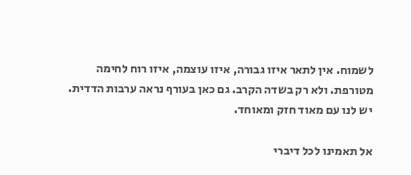לשמוח. אין לתאר איזו גבורה, איזו עוצמה, איזו רוח לחימה מטורפת. ולא רק בשדה הקרב. גם כאן בעורף נראה ערבות הדדית. יש לנו עם מאוד חזק ומאוחד.

אל תאמינו לכל דיברי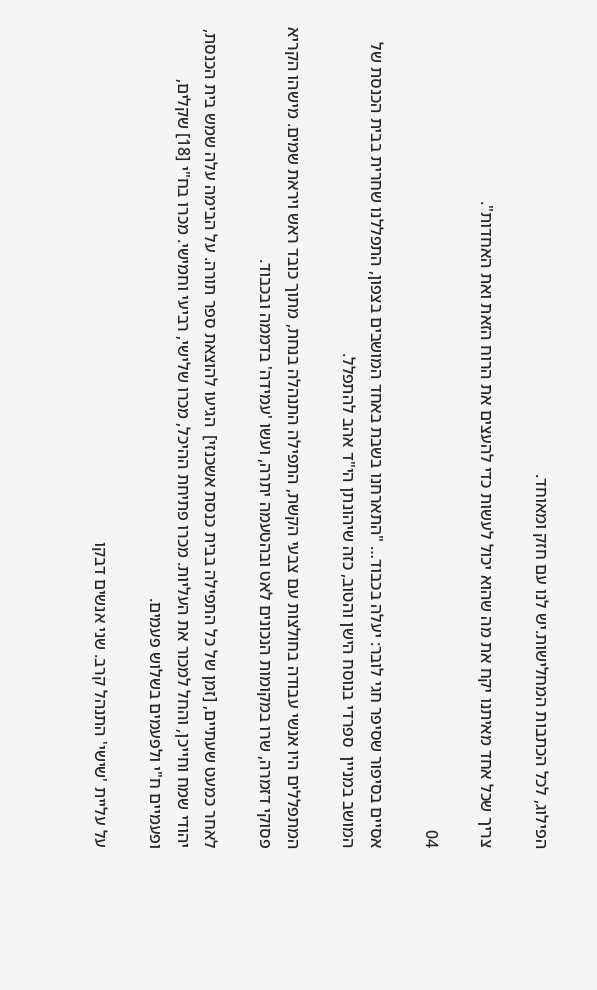הפילוג, לכל הכתבות המחלישות.יש לנו עם חזק ומאוחד.

צריך שכל אחד מאיתנו יקח את מה שהוא יכול לעשות כדי להעצים את הרוח הזאת ואת האחדות".

04

אסיים בסיפור שסיפר חגי לובר: יעלה בכבוד… "התארחנו בשבת באחד המושבים בצפון, התפללנו שחרית בבית הכנסת של המושב במניין  ספרדי בנוסח הישן והטוב, כזה שיהונתן הי"ד אהב להתפלל.

המתפללים היו אנשי עבודה בחולצות עם צבעי הקשת, התפילה התנהלה בנחת, מתוך כובד ראש ויראת שמים. מישהו הקריא פסוקי דזמרה, שרו במקומות הנכונים לאט ובהטעמה יתרה, ועשו 'עמידה' בדממה ובכבוד.

לאחר כמעט שעתיים, [זמן של כל התפילה בבית כנסת אשכנזי]  הגיעו להוצאת ספר תורה. על הבימה עלה שמש בית הכנסת, יהודי שמח וחייכן, והחל למכור את העליות. מכרו פתיחת ההיכל, מכרו שלישי, רביעי וחמישי. מכרו בח"י [18] שקלים, ופעמיים ח"י ולפעמים בשלוש פעמים.

על עליית 'שישי' התנהל קרב. שני אנשים דבקו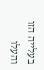בעלייה הזו והעלו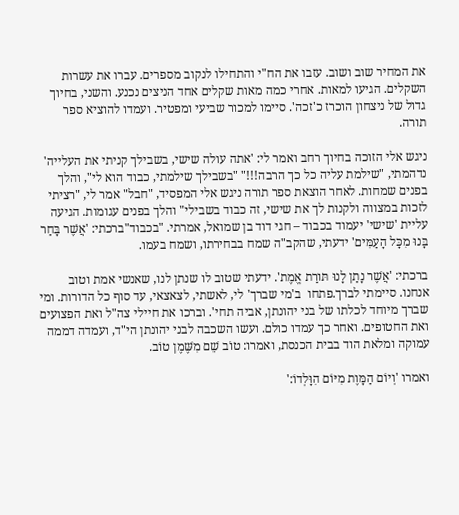את המחיר שוב ושוב. עזבו את הח"י והתחילו לנקוב מספרים. עברו את עשרות השקלים. הגיעו למאות. אחרי כמה מאות שקלים אחד הניצים נכנע. והשני, בחיוך גדול של ניצחון הוכרז כ'זכה'. סיימו למכור שביעי ומפטיר. ועמדו להוציא ספר תורה.

ניגש אלי הזוכה בחיוך רחב ואמר לי: 'אתה עולה שישי, בשבילך קניתי את העלייה' נדהמתי, "שילמת עליה כל כך הרבה!!!" "בשבילך שילמתי, כבוד הוא לי", והלך בפנים שמחות. לאחר הוצאת ספר תורה ניגש אלי המפסיד, "חבל" אמר לי, "רציתי לזכות במצווה ולקנות לך את שישי, זה כבוד בשבילי" והלך בפנים עגומות. הגיעה עליית 'שישי' יעמוד בכבוד – חגי דוד בן שמואל, אמרתי. "בכבוד"ברכתי: 'אֲשֶׁר בָּחַר בָּנוּ מִכָּל הָעַמִּים' ידעתי, שהקב"ה שמח בבחירתו, ושמח בעמו.

ברכתי: 'אֲשֶׁר נָתַן לָנוּ תּורַת אֱמֶת'. ידעתי שטוב לו שנתן לנו, שאנשי אמת וטוב אנחנו. סיימתי לברך.פתחו  ב'מי שברך' לי, לאשתי, לצאצאי, עד סוף כל הדורות. ומי שברך מיוחד לכלתו של בני יהונתן, אביה תחי'. וברכו את חיילי צה"ל ואת הפצועים ואת החטופים. ואחר כך עמדו כולם. ועשו השכבה לבני יהונתן הי"ד, ועמדה דממה עמוקה ומלאת הוד בבית הכנסת, ואמרו: טוֹב שֵׁם מִשֶּׁמֶן טוֹב.

ואמרו 'וְיוֹם הַמָּוֶת מִיּוֹם הִוָּלְדוֹ:'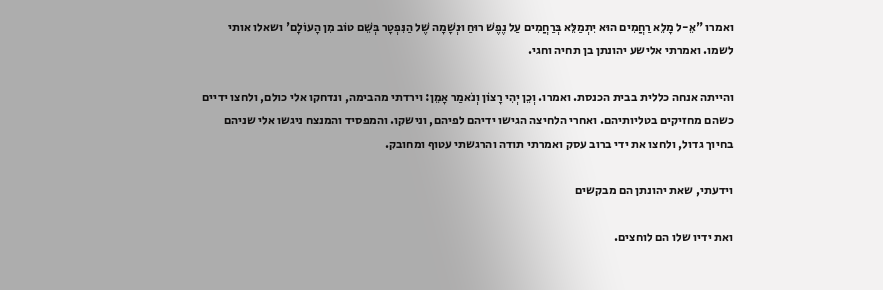ואמרו "אֵ-ל מָלֵא רַחֲמִים הוּא יִתְמַלֵּא בְּרַחֲמִים עַל נֶפֶשׁ רוּחַ וּנְשָׁמָה שֶׁל הַנִּפְטָר בְּשֵׁם טוֹב מִן הָעוֹלָם' ושאלו אותי לשמו. ואמרתי אלישע יהונתן בן תחיה וחגי.

והייתה אנחה כללית בבית הכנסת. ואמרו. וְכֵן יְהִי רָצוֹן וְנֹאמַר אָמֵן: וירדתי מהבימה, ונדחקו אלי כולם, ולחצו ידיים כשהם מחזיקים בטליותיהם. ואחרי הלחיצה הגישו ידיהם לפיהם, ונישקו. והמפסיד והמנצח ניגשו אלי שניהם בחיוך גדול, ולחצו את ידי ברוב עסק ואמרתי תודה והרגשתי עטוף ומחובק.

וידעתי, שאת יהונתן הם מבקשים

ואת ידיו שלו הם לוחצים.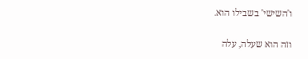ו'השישי' בשבילו הוא.

וזה הוא שעלה, עלה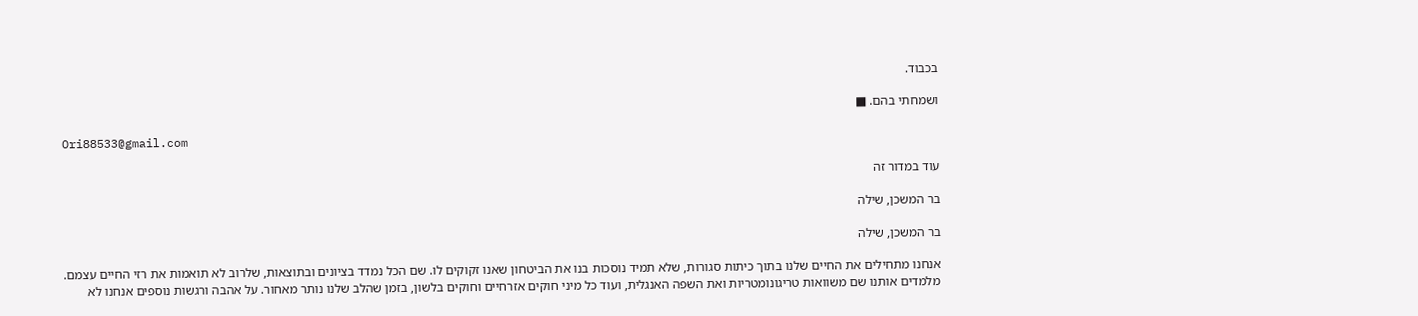בכבוד.

ושמחתי בהם. ■

Ori88533@gmail.com

עוד במדור זה

בר המשכן, שילה

בר המשכן, שילה

אנחנו מתחילים את החיים שלנו בתוך כיתות סגורות, שלא תמיד נוסכות בנו את הביטחון שאנו זקוקים לו. שם הכל נמדד בציונים ובתוצאות, שלרוב לא תואמות את רזי החיים עצמם. מלמדים אותנו שם משוואות טריגונומטריות ואת השפה האנגלית, ועוד כל מיני חוקים אזרחיים וחוקים בלשון, בזמן שהלב שלנו נותר מאחור. על אהבה ורגשות נוספים אנחנו לא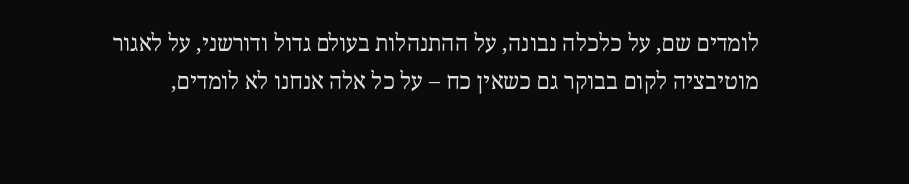לומדים שם, על כלכלה נבונה, על ההתנהלות בעולם גדול ודורשני, על לאגור מוטיבציה לקום בבוקר גם כשאין כח – על כל אלה אנחנו לא לומדים,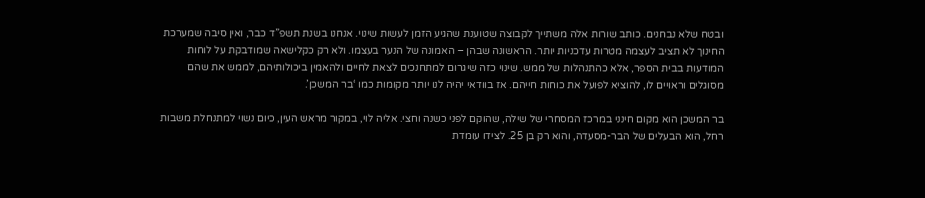ובטח שלא נבחנים. כותב שורות אלה משתייך לקבוצה שטוענת שהגיע הזמן לעשות שינוי. אנחנו בשנת תשפ”ד כבר, ואין סיבה שמערכת החינוך לא תציב לעצמה מטרות עדכניות יותר. הראשונה שבהן – האמונה של הנער בעצמו. ולא רק כקלישאה שמודבקת על לוחות המודעות בבית הספר, אלא כהתנהלות של ממש. שינוי כזה שיגרום למתחנכים לצאת לחיים ולהאמין ביכולותיהם, לממש את שהם מסוגלים וראויים לו, להוציא לפועל את כוחות חייהם. אז בוודאי יהיה לנו יותר מקומות כמו ‘בר המשכן’.

בר המשכן הוא מקום חינני במרכז המסחרי של שילה, שהוקם לפני כשנה וחצי. אליה לוי, במקור מראש העין, כיום נשוי למתנחלת משבות רחל, הוא הבעלים של הבר-מסעדה, והוא רק בן 25. לצידו עומדת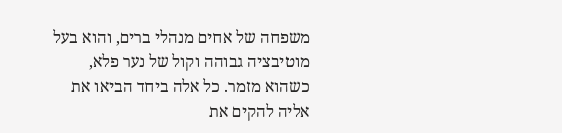משפחה של אחים מנהלי ברים, והוא בעל מוטיבציה גבוהה וקול של נער פלא, כשהוא מזמר. כל אלה ביחד הביאו את אליה להקים את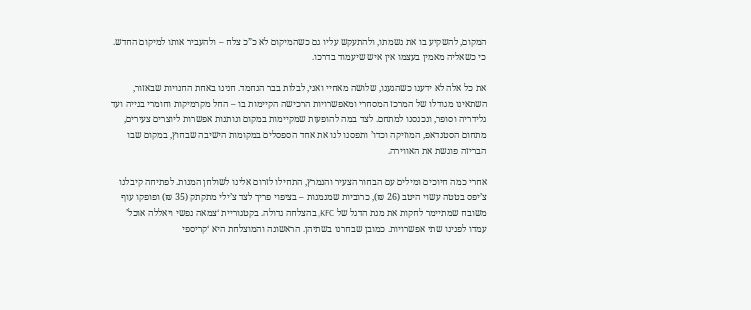המקום, להשקיע בו את נשמתו, ולהתעקש עליו גם כשהמיקום לא כ”כ צלח – ולהעביר אותו למיקום החדש. כי כשאליה מאמין בעצמו אין איש שיעמוד בדרכו.

את כל אלה לא ידענו כשהגענו, שלושה מאחיי ואני, לבלות בבר הנחמד. חנינו באחת החנויות שבאזור, השתאינו מגודלו של המרכז המסחרי ומאפשרויות הרכישה הקיימות בו – החל מקרמיקות וחומרי בנייה ועד גלידריה וסופר, ונכנסנו למתחם. לצד במה להופעות שמקיימות במקום ונותנות אפשרות ליוצרים צעירים, מתחום הסטנדאפ, המוזיקה וכדו’ ותפסנו לנו את אחד הספסלים במקומות הישיבה שבחוץ, במקום שבו הבריזה פוגשת את האווירה.

אחרי כמה חיוכים ומילים עם הבחור הצעיר והנמרץ, התחילו לזרום אלינו לשולחן המנות. לפתיחה קיבלנו צ’יפס בטטה עשוי היטב (26 ₪), כרוביות שמנמנות – בציפוי פריך לצד צ’ילי מתקתק (35 ₪) ופופקו עוף משובח שמתיימר לחקות את מנת הדגל של KFC, בהצלחה גדולה. בקטגוריית ‘צמאה נפשי ויאללה אוכל’ עמדו לפנינו שתי אפשרויות. כמובן שבחרנו בשתיהן. הראשונה והמוצלחת היא ‘קריספי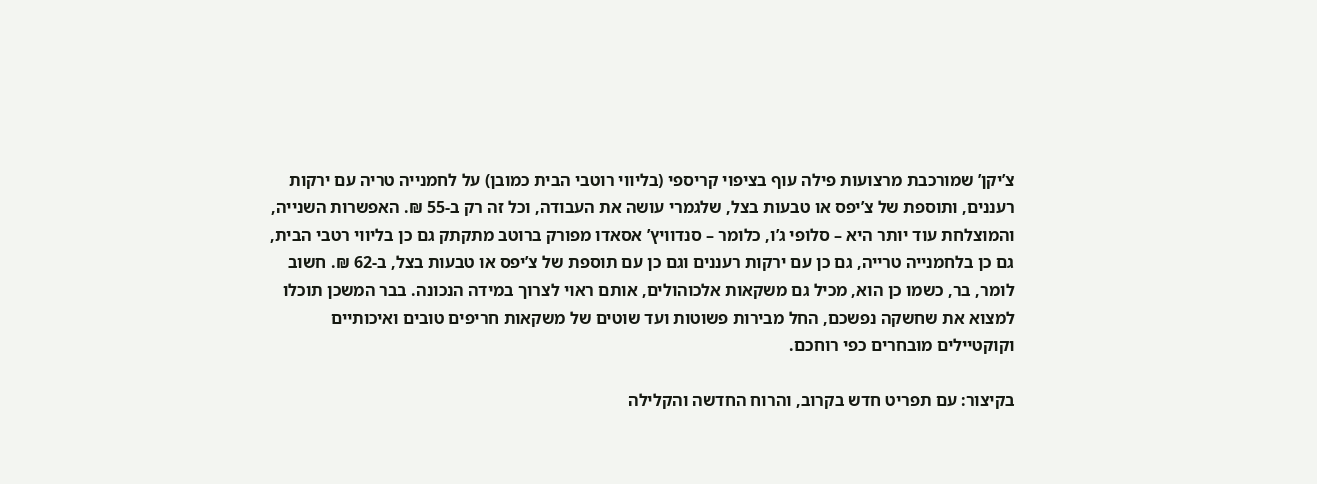צ’יקן’ שמורכבת מרצועות פילה עוף בציפוי קריספי (בליווי רוטבי הבית כמובן) על לחמנייה טריה עם ירקות רעננים, ותוספת של צ’יפס או טבעות בצל, שלגמרי עושה את העבודה, וכל זה רק ב-55 ₪. האפשרות השנייה, והמוצלחת עוד יותר היא – סלופי ג’ו, כלומר – סנדוויץ’ אסאדו מפורק ברוטב מתקתק גם כן בליווי רטבי הבית, גם כן בלחמנייה טרייה, גם כן עם ירקות רעננים וגם כן עם תוספת של צ’יפס או טבעות בצל, ב-62 ₪. חשוב לומר, בר, כשמו כן הוא, מכיל גם משקאות אלכוהולים, אותם ראוי לצרוך במידה הנכונה. בבר המשכן תוכלו למצוא את שחשקה נפשכם, החל מבירות פשוטות ועד שוטים של משקאות חריפים טובים ואיכותיים וקוקטיילים מובחרים כפי רוחכם.

בקיצור: עם תפריט חדש בקרוב, והרוח החדשה והקלילה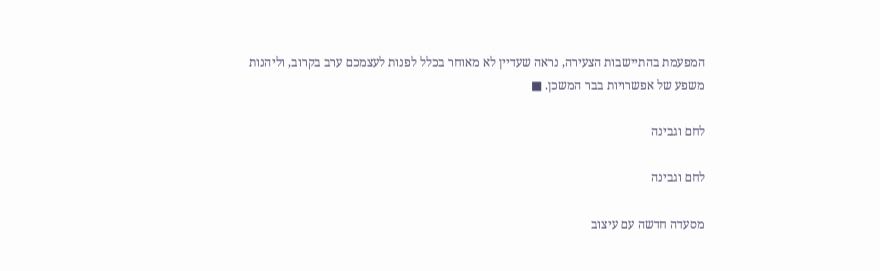המפעמת בהתיישבות הצעירה, נראה שעדיין לא מאוחר בכלל לפנות לעצמכם ערב בקרוב, וליהנות משפע של אפשרויות בבר המשכן. ■

לחם וגבינה

לחם וגבינה

מסעדה חדשה עם עיצוב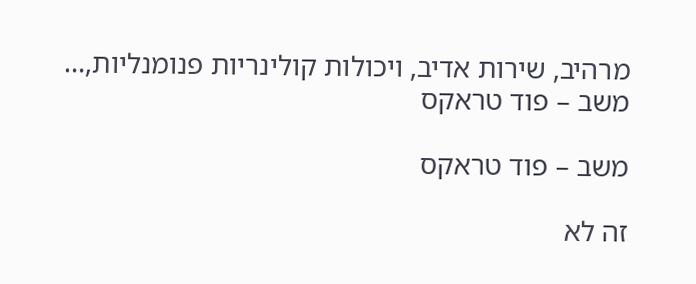מרהיב, שירות אדיב, ויכולות קולינריות פנומנליות,…
משב – פוד טראקס

משב – פוד טראקס

זה לא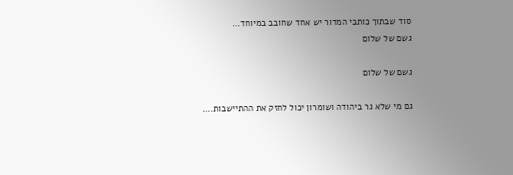סוד שבתוך כותבי המדור יש אחד שחובב במיוחד…
גשם של שלום

גשם של שלום

גם מי שלא גר ביהודה ושומרון יכול לחזק את ההתיישבות.…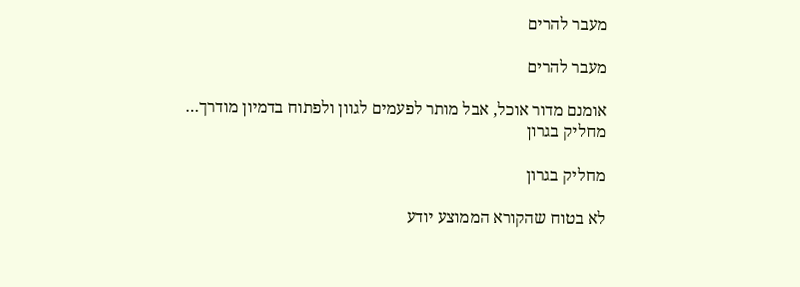מעבר להרים

מעבר להרים

אומנם מדור אוכל, אבל מותר לפעמים לגוון ולפתוח בדמיון מודרך…
מחליק בגרון

מחליק בגרון

לא בטוח שהקורא הממוצע יודע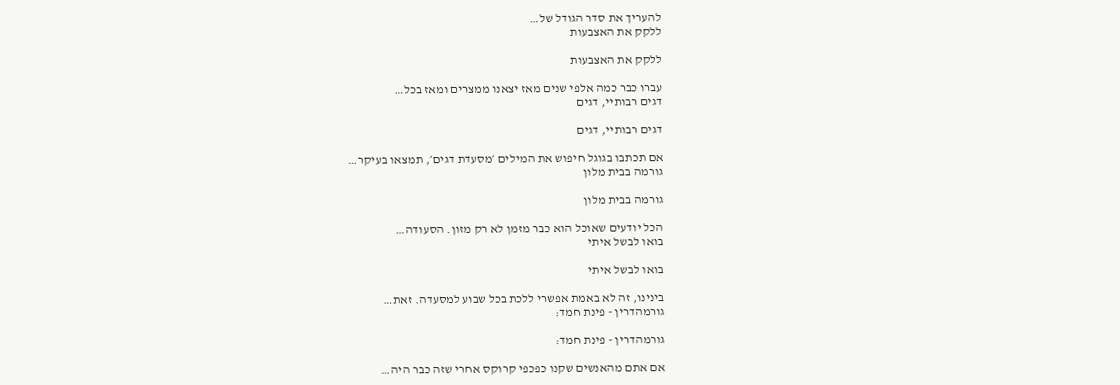להעריך את סדר הגודל של…
ללקק את האצבעות

ללקק את האצבעות

עברו כבר כמה אלפי שנים מאז יצאנו ממצרים ומאז בכל…
דגים רבותיי, דגים

דגים רבותיי, דגים

אם תכתבו בגוגל חיפוש את המילים ׳מסעדת דגים׳, תמצאו בעיקר…
גורמה בבית מלון

גורמה בבית מלון

הכל יודעים שאוכל הוא כבר מזמן לא רק מזון. הסעודה…
בואו לבשל איתי

בואו לבשל איתי

בינינו, זה לא באמת אפשרי ללכת בכל שבוע למסעדה. זאת…
גורמהדרין - פינת חמד:

גורמהדרין - פינת חמד:

אם אתם מהאנשים שקנו כפכפי קרוקס אחרי שזה כבר היה…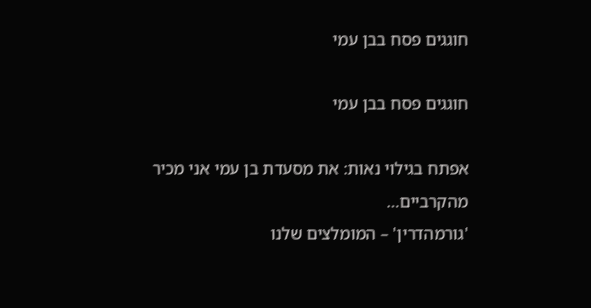חוגגים פסח בבן עמי

חוגגים פסח בבן עמי

אפתח בגילוי נאות: את מסעדת בן עמי אני מכיר מהקרביים…
'גורמהדרין' – המומלצים שלנו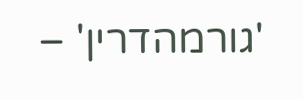'גורמהדרין' –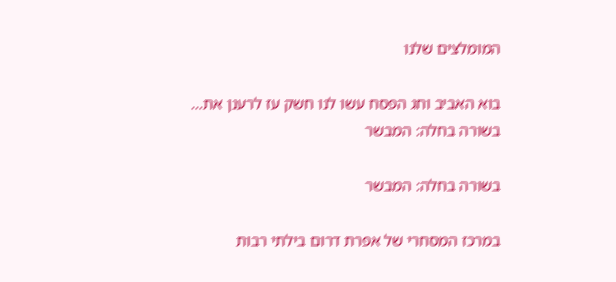המומלצים שלנו

בוא האביב וחג הפסח עשו לנו חשק עז לרענן את…
בשורה בחלה: המבשר

בשורה בחלה: המבשר

במרכז המסחרי של אפרת דרום בילתי רבות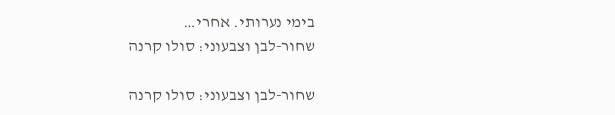בימי נערותי. אחרי…
שחור-לבן וצבעוני: סולו קרנה

שחור-לבן וצבעוני: סולו קרנה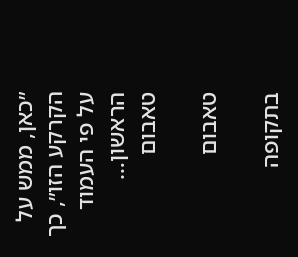״כאן, ממש על הקרקע הזו״, כך על פי העמוד הראשון…
טאבום

טאבום

בתקופה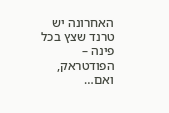האחרונה יש טרנד שצץ בכל פינה – הפודטראק, ואם…